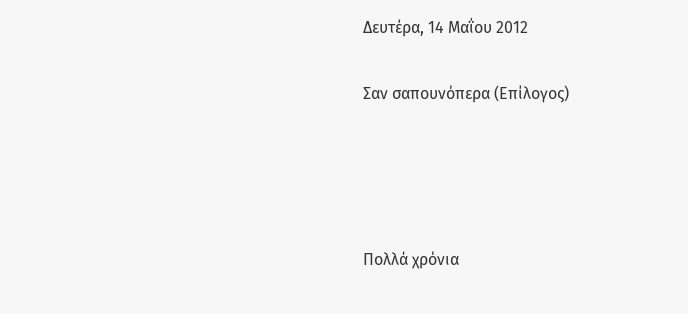Δευτέρα, 14 Μαΐου 2012

Σαν σαπουνόπερα (Επίλογος)




Πολλά χρόνια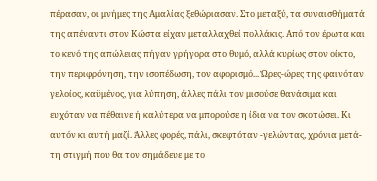πέρασαν, οι μνήμες της Αμαλίας ξεθώριασαν. Στο μεταξύ, τα συναισθήματά της απέναντι στον Κώστα είχαν μεταλλαχθεί πολλάκις. Από τον έρωτα και το κενό της απώλειας πήγαν γρήγορα στο θυμό, αλλά κυρίως στον οίκτο, την περιφρόνηση, την ισοπέδωση, τον αφορισμό... Ώρες-ώρες της φαινόταν γελοίος, καϋμένος, για λύπηση, άλλες πάλι τον μισούσε θανάσιμα και ευχόταν να πέθαινε ή καλύτερα να μπορούσε η ίδια να τον σκοτώσει. Κι αυτόν κι αυτή μαζί. Άλλες φορές, πάλι, σκεφτόταν -γελώντας, χρόνια μετά- τη στιγμή που θα τον σημάδευε με το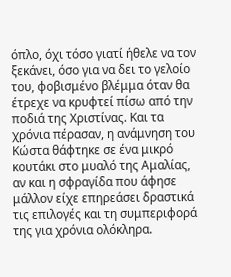όπλο, όχι τόσο γιατί ήθελε να τον ξεκάνει, όσο για να δει το γελοίο του, φοβισμένο βλέμμα όταν θα έτρεχε να κρυφτεί πίσω από την ποδιά της Χριστίνας. Και τα χρόνια πέρασαν, η ανάμνηση του Κώστα θάφτηκε σε ένα μικρό κουτάκι στο μυαλό της Αμαλίας, αν και η σφραγίδα που άφησε μάλλον είχε επηρεάσει δραστικά τις επιλογές και τη συμπεριφορά της για χρόνια ολόκληρα.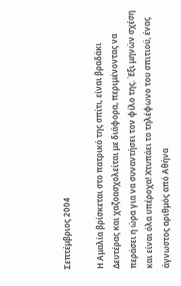Σεπτέμβριος 2004

Η Αμαλία βρίσκεται στο πατρικό της σπίτι, είναι βραδάκι Δευτέρας και χαζοασχολείται με διάφορα, περιμένοντας να περάσει η ώρα για να συναντήσει τον φίλο της. Έξι μηνών σχέση και είναι όλα υπέροχα! Χτυπάει το τηλέφωνο του σπιτιού, ένας άγνωστος αριθμός από Αθήνα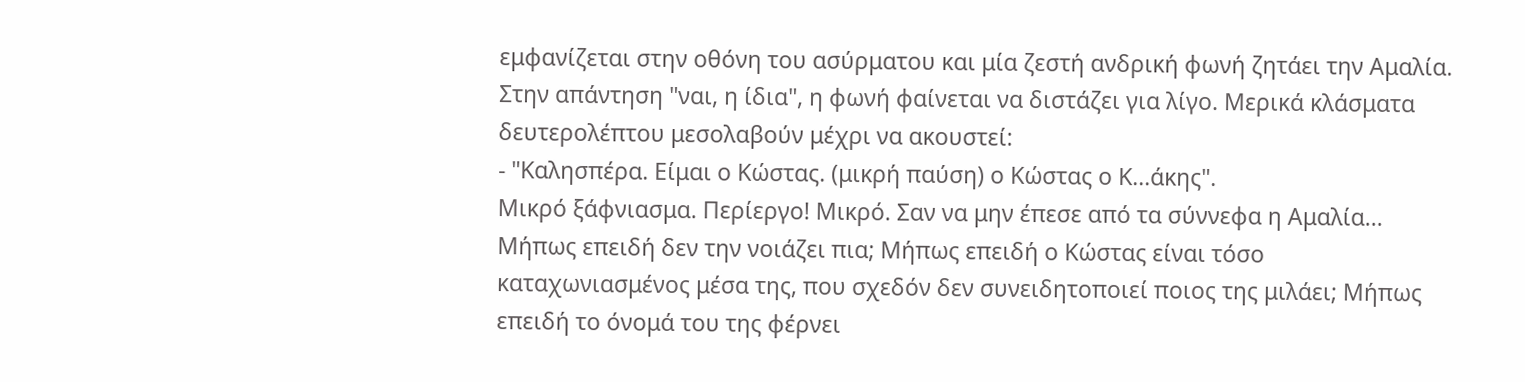εμφανίζεται στην οθόνη του ασύρματου και μία ζεστή ανδρική φωνή ζητάει την Αμαλία. Στην απάντηση "ναι, η ίδια", η φωνή φαίνεται να διστάζει για λίγο. Μερικά κλάσματα δευτερολέπτου μεσολαβούν μέχρι να ακουστεί:
- "Καλησπέρα. Είμαι ο Κώστας. (μικρή παύση) ο Κώστας ο Κ...άκης".
Μικρό ξάφνιασμα. Περίεργο! Μικρό. Σαν να μην έπεσε από τα σύννεφα η Αμαλία... Μήπως επειδή δεν την νοιάζει πια; Μήπως επειδή ο Κώστας είναι τόσο καταχωνιασμένος μέσα της, που σχεδόν δεν συνειδητοποιεί ποιος της μιλάει; Μήπως επειδή το όνομά του της φέρνει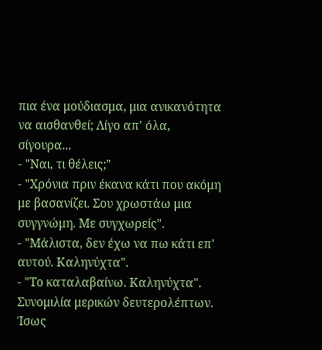πια ένα μούδιασμα, μια ανικανότητα να αισθανθεί; Λίγο απ' όλα, σίγουρα...
- "Ναι, τι θέλεις;"
- "Χρόνια πριν έκανα κάτι που ακόμη με βασανίζει. Σου χρωστάω μια συγγνώμη. Με συγχωρείς".
- "Μάλιστα, δεν έχω να πω κάτι επ' αυτού. Καληνύχτα".
- "Το καταλαβαίνω. Καληνύχτα".
Συνομιλία μερικών δευτερολέπτων. Ίσως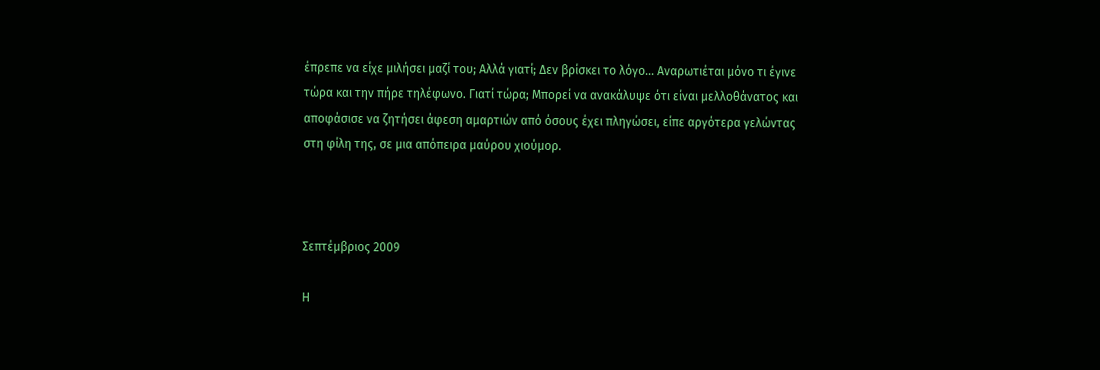έπρεπε να είχε μιλήσει μαζί του; Αλλά γιατί; Δεν βρίσκει το λόγο... Αναρωτιέται μόνο τι έγινε τώρα και την πήρε τηλέφωνο. Γιατί τώρα; Μπορεί να ανακάλυψε ότι είναι μελλοθάνατος και αποφάσισε να ζητήσει άφεση αμαρτιών από όσους έχει πληγώσει, είπε αργότερα γελώντας στη φίλη της, σε μια απόπειρα μαύρου χιούμορ.



Σεπτέμβριος 2009

Η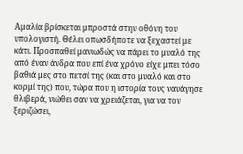Αμαλία βρίσκεται μπροστά στην οθόνη του υπολογιστή. Θέλει οπωσδήποτε να ξεχαστεί με κάτι. Προσπαθεί μανιωδώς να πάρει το μυαλό της από έναν άνδρα που επί ένα χρόνο είχε μπει τόσο βαθιά μες στο πετσί της (και στο μυαλό και στο κορμί της) που, τώρα που η ιστορία τους ναυάγησε θλιβερά, νιώθει σαν να χρειάζεται, για να τον ξεριζώσει,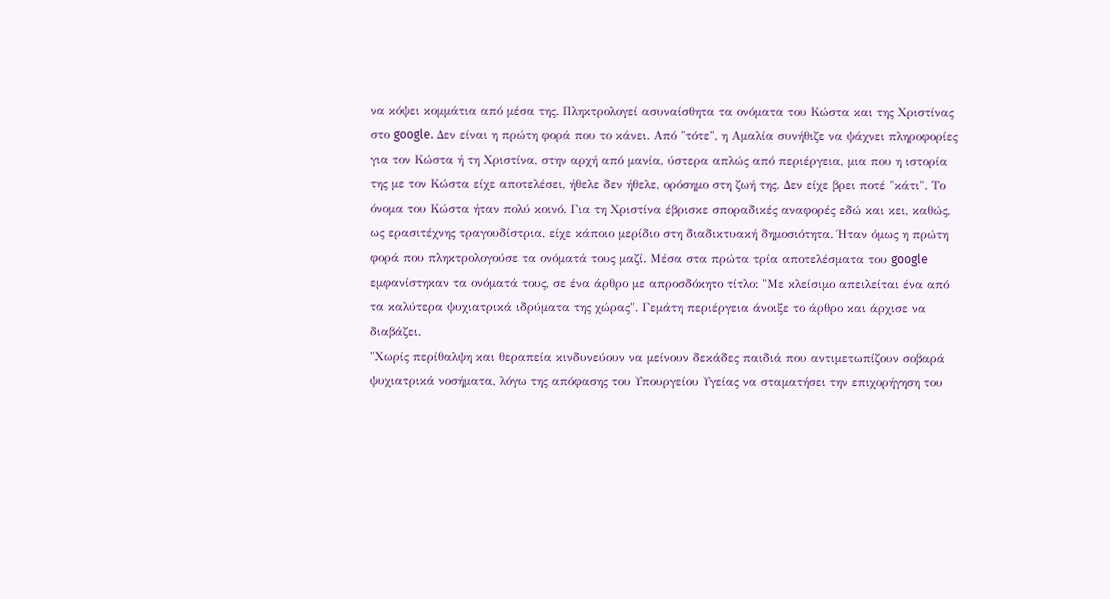να κόψει κομμάτια από μέσα της. Πληκτρολογεί ασυναίσθητα τα ονόματα του Κώστα και της Χριστίνας στο google. Δεν είναι η πρώτη φορά που το κάνει. Από "τότε", η Αμαλία συνήθιζε να ψάχνει πληροφορίες για τον Κώστα ή τη Χριστίνα, στην αρχή από μανία, ύστερα απλώς από περιέργεια, μια που η ιστορία της με τον Κώστα είχε αποτελέσει, ήθελε δεν ήθελε, ορόσημο στη ζωή της. Δεν είχε βρει ποτέ "κάτι". Το όνομα του Κώστα ήταν πολύ κοινό. Για τη Χριστίνα έβρισκε σποραδικές αναφορές εδώ και κει, καθώς, ως ερασιτέχνης τραγουδίστρια, είχε κάποιο μερίδιο στη διαδικτυακή δημοσιότητα. Ήταν όμως η πρώτη φορά που πληκτρολογούσε τα ονόματά τους μαζί. Μέσα στα πρώτα τρία αποτελέσματα του google εμφανίστηκαν τα ονόματά τους, σε ένα άρθρο με απροσδόκητο τίτλο: "Με κλείσιμο απειλείται ένα από τα καλύτερα ψυχιατρικά ιδρύματα της χώρας". Γεμάτη περιέργεια άνοιξε το άρθρο και άρχισε να διαβάζει.
"Χωρίς περίθαλψη και θεραπεία κινδυνεύουν να μείνουν δεκάδες παιδιά που αντιμετωπίζουν σοβαρά ψυχιατρικά νοσήματα, λόγω της απόφασης του Υπουργείου Υγείας να σταματήσει την επιχορήγηση του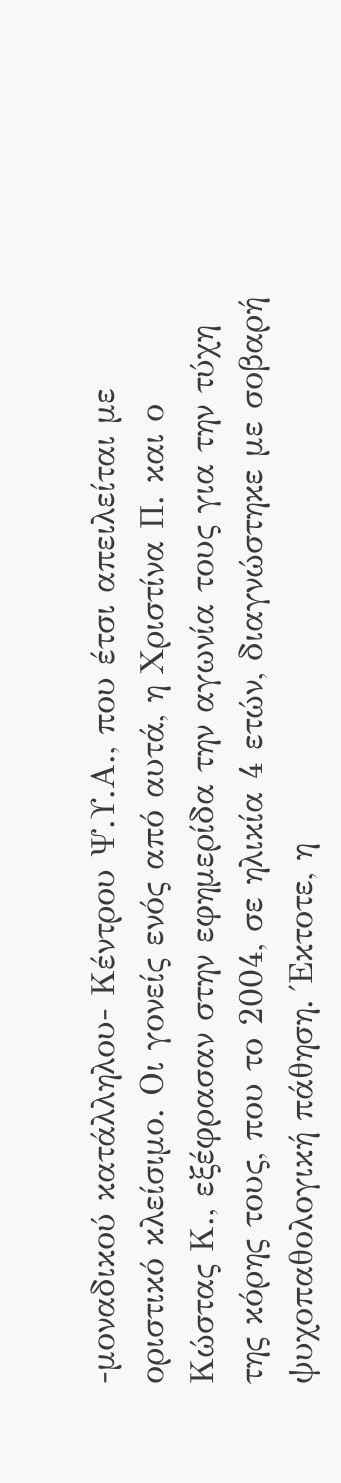-μοναδικού κατάλληλου- Κέντρου Ψ.Υ.Α., που έτσι απειλείται με οριστικό κλείσιμο. Οι γονείς ενός από αυτά, η Χριστίνα Π. και ο Κώστας Κ., εξέφρασαν στην εφημερίδα την αγωνία τους για την τύχη της κόρης τους, που το 2004, σε ηλικία 4 ετών, διαγνώστηκε με σοβαρή ψυχοπαθολογική πάθηση. Έκτοτε, η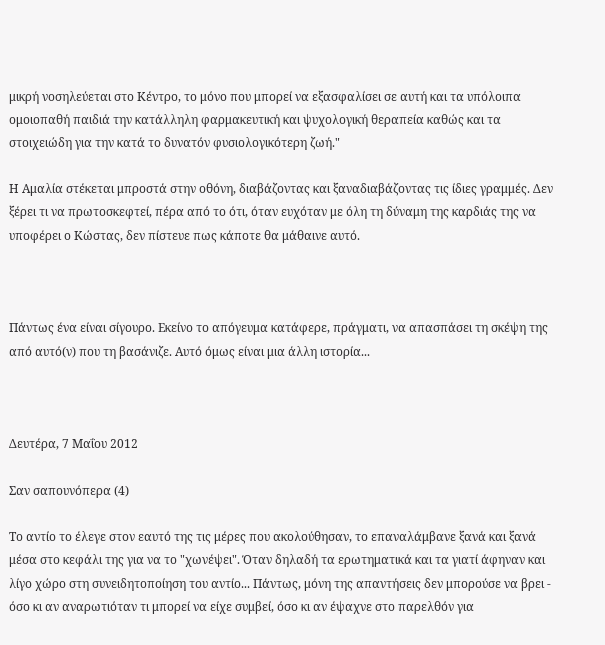μικρή νοσηλεύεται στο Κέντρο, το μόνο που μπορεί να εξασφαλίσει σε αυτή και τα υπόλοιπα ομοιοπαθή παιδιά την κατάλληλη φαρμακευτική και ψυχολογική θεραπεία καθώς και τα στοιχειώδη για την κατά το δυνατόν φυσιολογικότερη ζωή."

Η Αμαλία στέκεται μπροστά στην οθόνη, διαβάζοντας και ξαναδιαβάζοντας τις ίδιες γραμμές. Δεν ξέρει τι να πρωτοσκεφτεί, πέρα από το ότι, όταν ευχόταν με όλη τη δύναμη της καρδιάς της να υποφέρει ο Κώστας, δεν πίστευε πως κάποτε θα μάθαινε αυτό.



Πάντως ένα είναι σίγουρο. Εκείνο το απόγευμα κατάφερε, πράγματι, να απασπάσει τη σκέψη της από αυτό(ν) που τη βασάνιζε. Αυτό όμως είναι μια άλλη ιστορία...



Δευτέρα, 7 Μαΐου 2012

Σαν σαπουνόπερα (4)

Το αντίο το έλεγε στον εαυτό της τις μέρες που ακολούθησαν, το επαναλάμβανε ξανά και ξανά μέσα στο κεφάλι της για να το "χωνέψει". Όταν δηλαδή τα ερωτηματικά και τα γιατί άφηναν και λίγο χώρο στη συνειδητοποίηση του αντίο... Πάντως, μόνη της απαντήσεις δεν μπορούσε να βρει - όσο κι αν αναρωτιόταν τι μπορεί να είχε συμβεί, όσο κι αν έψαχνε στο παρελθόν για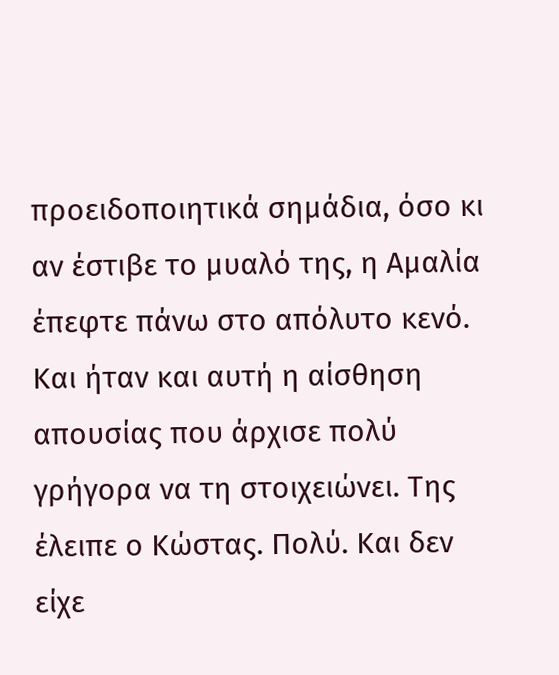προειδοποιητικά σημάδια, όσο κι αν έστιβε το μυαλό της, η Αμαλία έπεφτε πάνω στο απόλυτο κενό. Και ήταν και αυτή η αίσθηση απουσίας που άρχισε πολύ γρήγορα να τη στοιχειώνει. Της έλειπε ο Κώστας. Πολύ. Και δεν είχε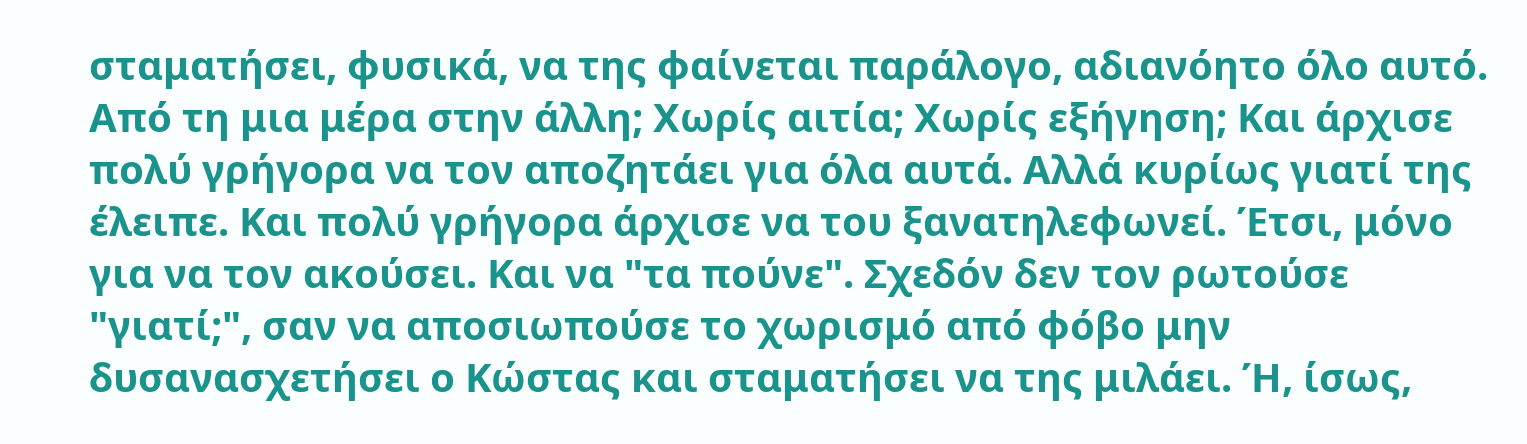σταματήσει, φυσικά, να της φαίνεται παράλογο, αδιανόητο όλο αυτό. Από τη μια μέρα στην άλλη; Χωρίς αιτία; Χωρίς εξήγηση; Και άρχισε πολύ γρήγορα να τον αποζητάει για όλα αυτά. Αλλά κυρίως γιατί της έλειπε. Και πολύ γρήγορα άρχισε να του ξανατηλεφωνεί. Έτσι, μόνο για να τον ακούσει. Και να "τα πούνε". Σχεδόν δεν τον ρωτούσε "γιατί;", σαν να αποσιωπούσε το χωρισμό από φόβο μην δυσανασχετήσει ο Κώστας και σταματήσει να της μιλάει. Ή, ίσως,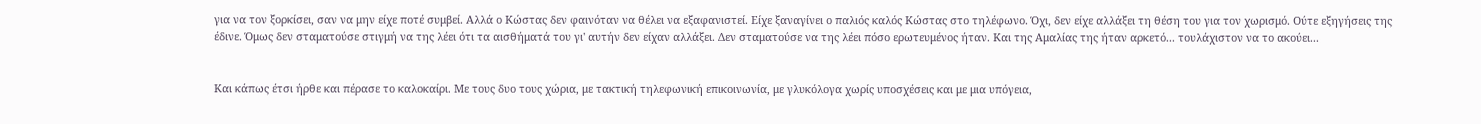για να τον ξορκίσει, σαν να μην είχε ποτέ συμβεί. Αλλά ο Κώστας δεν φαινόταν να θέλει να εξαφανιστεί. Είχε ξαναγίνει ο παλιός καλός Κώστας στο τηλέφωνο. Όχι, δεν είχε αλλάξει τη θέση του για τον χωρισμό. Ούτε εξηγήσεις της έδινε. Όμως δεν σταματούσε στιγμή να της λέει ότι τα αισθήματά του γι' αυτήν δεν είχαν αλλάξει. Δεν σταματούσε να της λέει πόσο ερωτευμένος ήταν. Και της Αμαλίας της ήταν αρκετό... τουλάχιστον να το ακούει...


Kαι κάπως έτσι ήρθε και πέρασε το καλοκαίρι. Με τους δυο τους χώρια, με τακτική τηλεφωνική επικοινωνία, με γλυκόλογα χωρίς υποσχέσεις και με μια υπόγεια,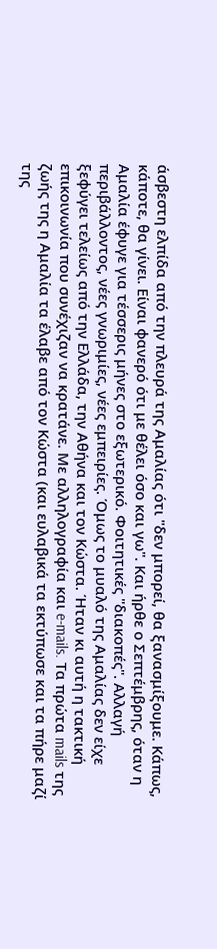άσβεστη ελπίδα από την πλευρά της Αμαλίας ότι "δεν μπορεί, θα ξανασμίξουμε. Κάπως, κάποτε, θα γίνει. Είναι φανερό ότι με θέλει όσο και γω". Και ήρθε ο Σεπτέμβρης, όταν η Αμαλία έφυγε για τέσσερις μήνες στο εξωτερικό. Φοιτητικές "διακοπές". Αλλαγή περιβάλλοντος, νέες γνωριμίες, νέες εμπειρίες. Όμως το μυαλό της Αμαλίας δεν είχε ξεφύγει τελείως από την Ελλάδα, την Αθήνα και τον Κώστα. Ήταν κι αυτή η τακτική επικοινωνία που συνέχιζαν να κρατάνε. Με αλληλογραφία και e-mails. Τα πρώτα mails της ζωής της η Αμαλία τα έλαβε από τον Κώστα (και ευλαβικά τα εκτύπωσε και τα πήρε μαζί της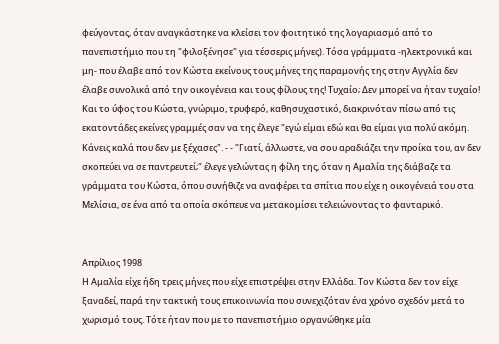φεύγοντας, όταν αναγκάστηκε να κλείσει τον φοιτητικό της λογαριασμό από το πανεπιστήμιο που τη "φιλοξένησε" για τέσσερις μήνες). Τόσα γράμματα -ηλεκτρονικά και μη- που έλαβε από τον Κώστα εκείνους τους μήνες της παραμονής της στην Αγγλία δεν έλαβε συνολικά από την οικογένεια και τους φίλους της! Τυχαίο; Δεν μπορεί να ήταν τυχαίο! Και το ύφος του Κώστα, γνώριμο, τρυφερό, καθησυχαστικό, διακρινόταν πίσω από τις εκατοντάδες εκείνες γραμμές σαν να της έλεγε "εγώ είμαι εδώ και θα είμαι για πολύ ακόμη. Κάνεις καλά που δεν με ξέχασες". - - "Γιατί, άλλωστε, να σου αραδιάζει την προίκα του, αν δεν σκοπεύει να σε παντρευτεί;" έλεγε γελώντας η φίλη της, όταν η Αμαλία της διάβαζε τα γράμματα του Κώστα, όπου συνήθιζε να αναφέρει τα σπίτια που είχε η οικογένειά του στα Μελίσια, σε ένα από τα οποία σκόπευε να μετακομίσει τελειώνοντας το φανταρικό.


Απρίλιος 1998
Η Αμαλία είχε ήδη τρεις μήνες που είχε επιστρέψει στην Ελλάδα. Τον Κώστα δεν τον είχε ξαναδεί, παρά την τακτική τους επικοινωνία που συνεχιζόταν ένα χρόνο σχεδόν μετά το χωρισμό τους. Τότε ήταν που με το πανεπιστήμιο οργανώθηκε μία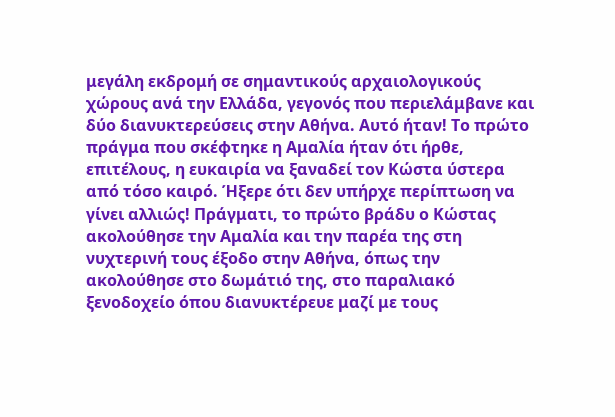μεγάλη εκδρομή σε σημαντικούς αρχαιολογικούς χώρους ανά την Ελλάδα, γεγονός που περιελάμβανε και δύο διανυκτερεύσεις στην Αθήνα. Αυτό ήταν! Το πρώτο πράγμα που σκέφτηκε η Αμαλία ήταν ότι ήρθε, επιτέλους, η ευκαιρία να ξαναδεί τον Κώστα ύστερα από τόσο καιρό. Ήξερε ότι δεν υπήρχε περίπτωση να γίνει αλλιώς! Πράγματι, το πρώτο βράδυ ο Κώστας ακολούθησε την Αμαλία και την παρέα της στη νυχτερινή τους έξοδο στην Αθήνα, όπως την ακολούθησε στο δωμάτιό της, στο παραλιακό ξενοδοχείο όπου διανυκτέρευε μαζί με τους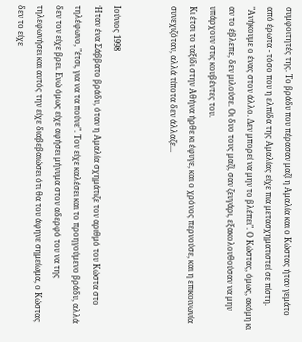συμφοιτητές της. Το βράδυ που πέρασαν μαζί η Αμαλία και ο Κώστας ήταν γεμάτο από έρωτα - τόσο που η ελπίδα της Αμαλίας είχε πια μετασχηματιστεί σε πίστη. "Ανήκουμε ο ένας στον άλλο. Δεν μπορεί να μην το βλέπει". Ο Κώστας, όμως, ακόμη κι αν το έβλεπε, δεν μιλούσε. Οι δυο τους μαζί, σαν ζευγάρι, εξακολουθούσαν να μην υπάρχουν στις κουβέντες του.
Κι έτσι το ταξίδι στην Αθήνα ήρθε κι έφυγε, και ο χρόνος περνούσε, και η επικοινωνία συνεχιζόταν, αλλά τίποτα δεν άλλαζε...


Ιούνιος 1998
Ήταν ένα Σάββατο βράδυ, όταν η Αμαλία σχημάτιζε τον αριθμό του Κώστα στο τηλέφωνο, "έτσι, για να τα πούνε". Τον είχε καλέσει και το προηγούμενο βράδυ, αλλά δεν τον είχε βρει. Ενώ όμως είχε αφήσει μήνυμα στον αδερφό του να της τηλεφωνήσει και αυτός την είχε διαβεβαιώσει ότι θα του άφηνε σημείωμα, ο Κώστας δεν το είχε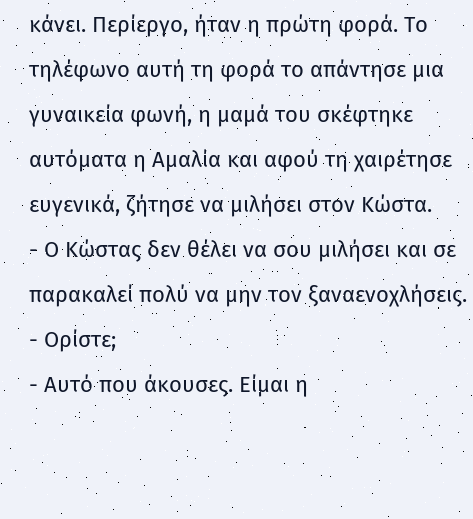κάνει. Περίεργο, ήταν η πρώτη φορά. Το τηλέφωνο αυτή τη φορά το απάντησε μια γυναικεία φωνή, η μαμά του σκέφτηκε αυτόματα η Αμαλία και αφού τη χαιρέτησε ευγενικά, ζήτησε να μιλήσει στον Κώστα.
- Ο Κώστας δεν θέλει να σου μιλήσει και σε παρακαλεί πολύ να μην τον ξαναενοχλήσεις.
- Ορίστε;
- Αυτό που άκουσες. Είμαι η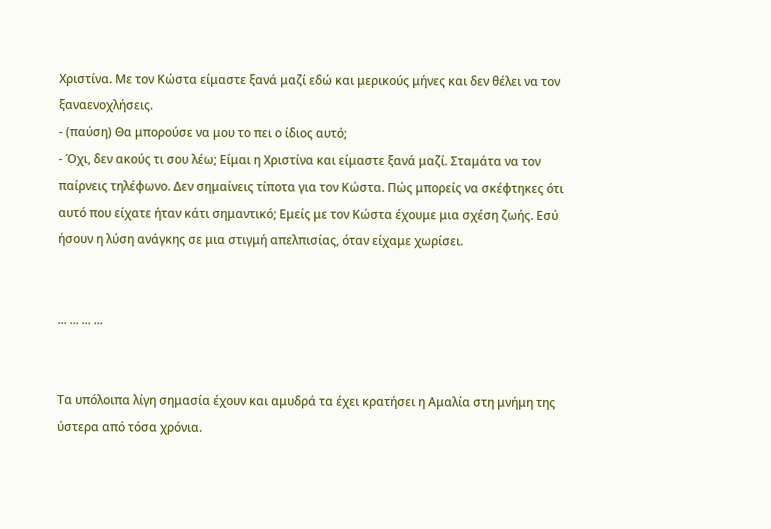Χριστίνα. Με τον Κώστα είμαστε ξανά μαζί εδώ και μερικούς μήνες και δεν θέλει να τον ξαναενοχλήσεις.
- (παύση) Θα μπορούσε να μου το πει ο ίδιος αυτό;
- Όχι, δεν ακούς τι σου λέω; Είμαι η Χριστίνα και είμαστε ξανά μαζί. Σταμάτα να τον παίρνεις τηλέφωνο. Δεν σημαίνεις τίποτα για τον Κώστα. Πώς μπορείς να σκέφτηκες ότι αυτό που είχατε ήταν κάτι σημαντικό; Εμείς με τον Κώστα έχουμε μια σχέση ζωής. Εσύ ήσουν η λύση ανάγκης σε μια στιγμή απελπισίας, όταν είχαμε χωρίσει.


... ... ... ...


Τα υπόλοιπα λίγη σημασία έχουν και αμυδρά τα έχει κρατήσει η Αμαλία στη μνήμη της ύστερα από τόσα χρόνια.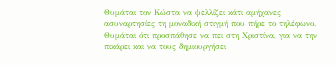Θυμάται τον Κώστα να ψελλίζει κάτι αμήχανες ασυναρτησίες τη μοναδική στιγμή που πήρε το τηλέφωνο. Θυμάται ότι προσπάθησε να πει στη Χριστίνα, για να την πικάρει και να τους δημιουργήσει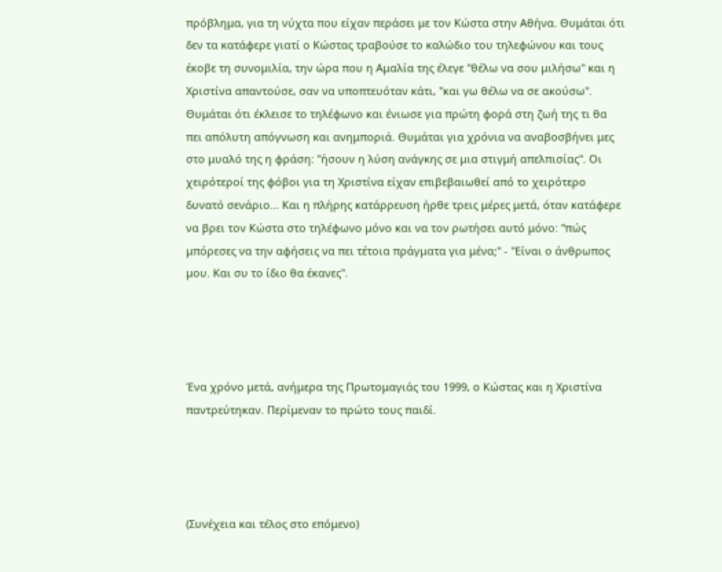πρόβλημα, για τη νύχτα που είχαν περάσει με τον Κώστα στην Αθήνα. Θυμάται ότι δεν τα κατάφερε γιατί ο Κώστας τραβούσε το καλώδιο του τηλεφώνου και τους έκοβε τη συνομιλία, την ώρα που η Αμαλία της έλεγε "θέλω να σου μιλήσω" και η Χριστίνα απαντούσε, σαν να υποπτευόταν κάτι, "και γω θέλω να σε ακούσω". Θυμάται ότι έκλεισε το τηλέφωνο και ένιωσε για πρώτη φορά στη ζωή της τι θα πει απόλυτη απόγνωση και ανημποριά. Θυμάται για χρόνια να αναβοσβήνει μες στο μυαλό της η φράση: "ήσουν η λύση ανάγκης σε μια στιγμή απελπισίας". Οι χειρότεροί της φόβοι για τη Χριστίνα είχαν επιβεβαιωθεί από το χειρότερο δυνατό σενάριο... Και η πλήρης κατάρρευση ήρθε τρεις μέρες μετά, όταν κατάφερε να βρει τον Κώστα στο τηλέφωνο μόνο και να τον ρωτήσει αυτό μόνο: "πώς μπόρεσες να την αφήσεις να πει τέτοια πράγματα για μένα;" - "Είναι ο άνθρωπος μου. Και συ το ίδιο θα έκανες".




Ένα χρόνο μετά, ανήμερα της Πρωτομαγιάς του 1999, ο Κώστας και η Χριστίνα παντρεύτηκαν. Περίμεναν το πρώτο τους παιδί.




(Συνέχεια και τέλος στο επόμενο)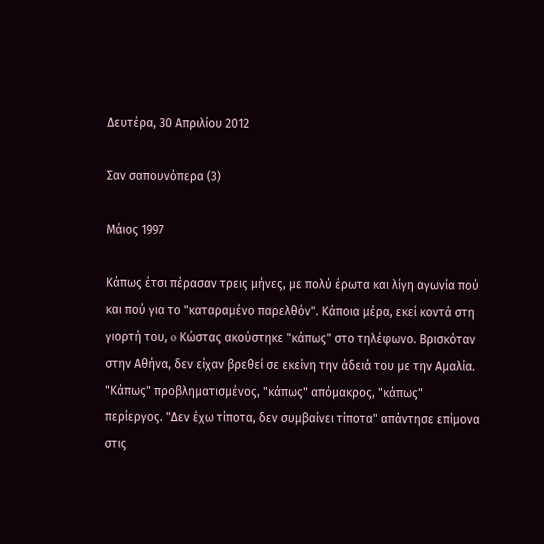Δευτέρα, 30 Απριλίου 2012

Σαν σαπουνόπερα (3)

Μάιος 1997

Κάπως έτσι πέρασαν τρεις μήνες, με πολύ έρωτα και λίγη αγωνία πού και πού για το "καταραμένο παρελθόν". Kάποια μέρα, εκεί κοντά στη γιορτή του, o Κώστας ακούστηκε "κάπως" στο τηλέφωνο. Βρισκόταν στην Αθήνα, δεν είχαν βρεθεί σε εκείνη την άδειά του με την Αμαλία. "Κάπως" προβληματισμένος, "κάπως" απόμακρος, "κάπως" περίεργος. "Δεν έχω τίποτα, δεν συμβαίνει τίποτα" απάντησε επίμονα στις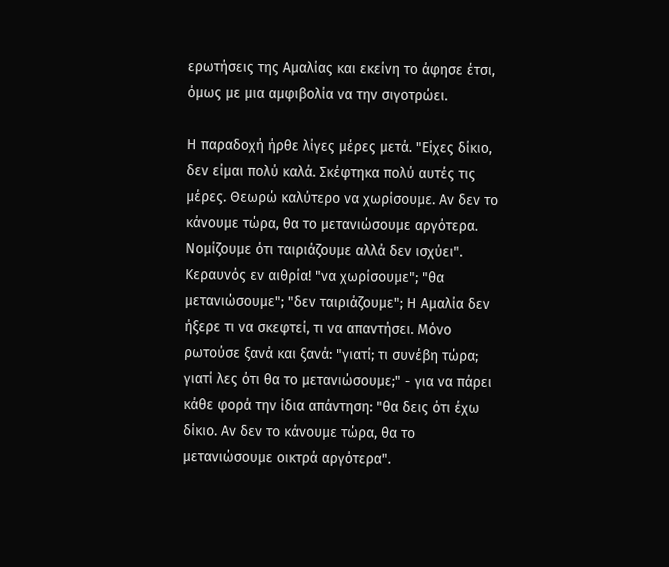ερωτήσεις της Αμαλίας και εκείνη το άφησε έτσι, όμως με μια αμφιβολία να την σιγοτρώει.

Η παραδοχή ήρθε λίγες μέρες μετά. "Είχες δίκιο, δεν είμαι πολύ καλά. Σκέφτηκα πολύ αυτές τις μέρες. Θεωρώ καλύτερο να χωρίσουμε. Αν δεν το κάνουμε τώρα, θα το μετανιώσουμε αργότερα. Νομίζουμε ότι ταιριάζουμε αλλά δεν ισχύει". Κεραυνός εν αιθρία! "να χωρίσουμε"; "θα μετανιώσουμε"; "δεν ταιριάζουμε"; Η Αμαλία δεν ήξερε τι να σκεφτεί, τι να απαντήσει. Μόνο ρωτούσε ξανά και ξανά: "γιατί; τι συνέβη τώρα; γιατί λες ότι θα το μετανιώσουμε;" - για να πάρει κάθε φορά την ίδια απάντηση: "θα δεις ότι έχω δίκιο. Αν δεν το κάνουμε τώρα, θα το μετανιώσουμε οικτρά αργότερα".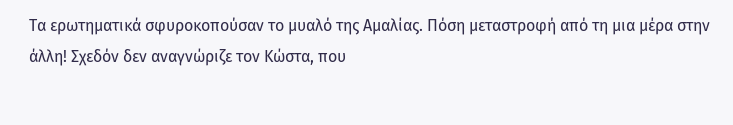Τα ερωτηματικά σφυροκοπούσαν το μυαλό της Αμαλίας. Πόση μεταστροφή από τη μια μέρα στην άλλη! Σχεδόν δεν αναγνώριζε τον Κώστα, που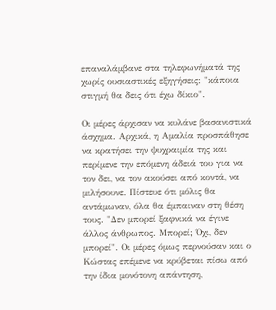επαναλάμβανε στα τηλεφωνήματά της χωρίς ουσιαστικές εξηγήσεις: "κάποια στιγμή θα δεις ότι έχω δίκιο".

Οι μέρες άρχισαν να κυλάνε βασανιστικά άσχημα. Αρχικά, η Αμαλία προσπάθησε να κρατήσει την ψυχραιμία της και περίμενε την επόμενη άδειά του για να τον δει, να τον ακούσει από κοντά, να μιλήσουνε. Πίστευε ότι μόλις θα αντάμωναν, όλα θα έμπαιναν στη θέση τους. "Δεν μπορεί ξαφνικά να έγινε άλλος άνθρωπος. Μπορεί; Όχι, δεν μπορεί". Οι μέρες όμως περνούσαν και ο Κώστας επέμενε να κρύβεται πίσω από την ίδια μονότονη απάντηση,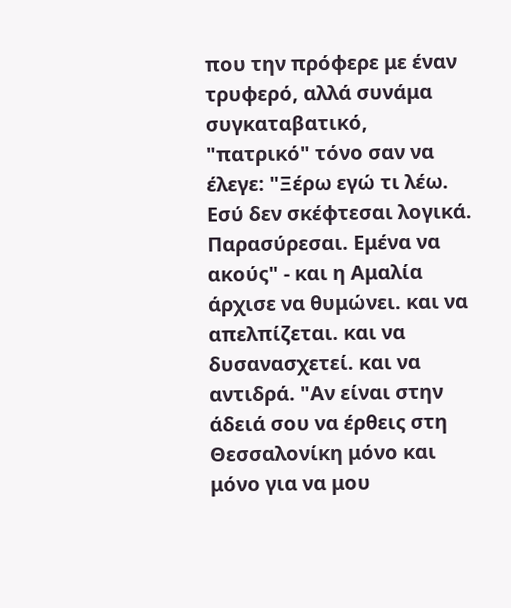που την πρόφερε με έναν τρυφερό, αλλά συνάμα συγκαταβατικό, "πατρικό" τόνο σαν να έλεγε: "Ξέρω εγώ τι λέω. Εσύ δεν σκέφτεσαι λογικά. Παρασύρεσαι. Εμένα να ακούς" - και η Αμαλία άρχισε να θυμώνει. και να απελπίζεται. και να δυσανασχετεί. και να αντιδρά. "Αν είναι στην άδειά σου να έρθεις στη Θεσσαλονίκη μόνο και μόνο για να μου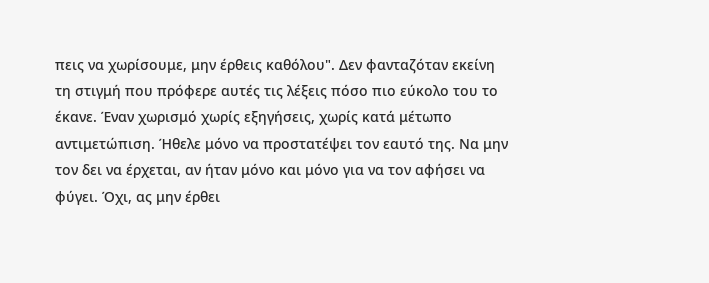πεις να χωρίσουμε, μην έρθεις καθόλου". Δεν φανταζόταν εκείνη τη στιγμή που πρόφερε αυτές τις λέξεις πόσο πιο εύκολο του το έκανε. Έναν χωρισμό χωρίς εξηγήσεις, χωρίς κατά μέτωπο αντιμετώπιση. Ήθελε μόνο να προστατέψει τον εαυτό της. Να μην τον δει να έρχεται, αν ήταν μόνο και μόνο για να τον αφήσει να φύγει. Όχι, ας μην έρθει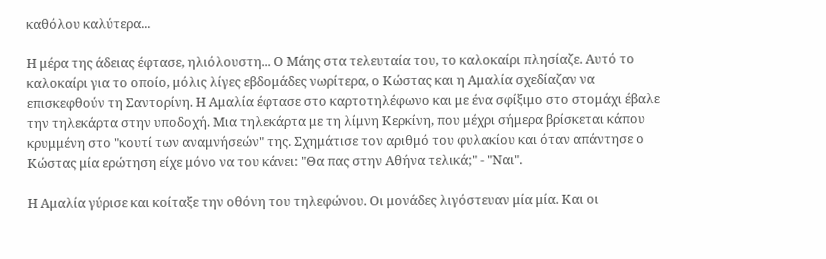καθόλου καλύτερα...

Η μέρα της άδειας έφτασε, ηλιόλουστη... Ο Μάης στα τελευταία του, το καλοκαίρι πλησίαζε. Αυτό το καλοκαίρι για το οποίο, μόλις λίγες εβδομάδες νωρίτερα, ο Κώστας και η Αμαλία σχεδίαζαν να επισκεφθούν τη Σαντορίνη. Η Αμαλία έφτασε στο καρτοτηλέφωνο και με ένα σφίξιμο στο στομάχι έβαλε την τηλεκάρτα στην υποδοχή. Μια τηλεκάρτα με τη λίμνη Κερκίνη, που μέχρι σήμερα βρίσκεται κάπου κρυμμένη στο "κουτί των αναμνήσεών" της. Σχημάτισε τον αριθμό του φυλακίου και όταν απάντησε ο Κώστας μία ερώτηση είχε μόνο να του κάνει: "Θα πας στην Αθήνα τελικά;" - "Ναι".

Η Αμαλία γύρισε και κοίταξε την οθόνη του τηλεφώνου. Οι μονάδες λιγόστευαν μία μία. Και οι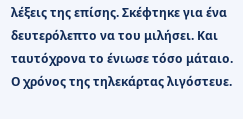λέξεις της επίσης. Σκέφτηκε για ένα δευτερόλεπτο να του μιλήσει. Και ταυτόχρονα το ένιωσε τόσο μάταιο. Ο χρόνος της τηλεκάρτας λιγόστευε.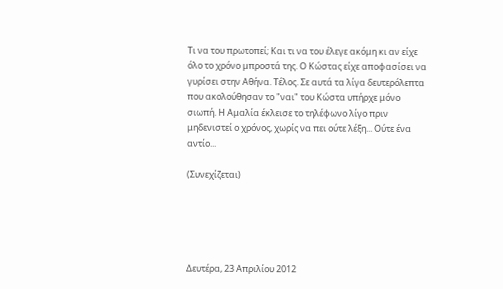Τι να του πρωτοπεί; Και τι να του έλεγε ακόμη κι αν είχε όλο το χρόνο μπροστά της. Ο Κώστας είχε αποφασίσει να γυρίσει στην Αθήνα. Τέλος. Σε αυτά τα λίγα δευτερόλεπτα που ακολούθησαν το "ναι" του Κώστα υπήρχε μόνο σιωπή. Η Αμαλία έκλεισε το τηλέφωνο λίγο πριν μηδενιστεί ο χρόνος, χωρίς να πει ούτε λέξη... Ούτε ένα αντίο...

(Συνεχίζεται)





Δευτέρα, 23 Απριλίου 2012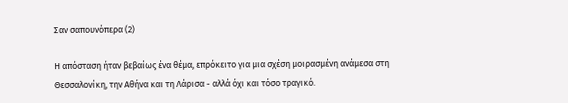Σαν σαπουνόπερα (2)

Η απόσταση ήταν βεβαίως ένα θέμα, επρόκειτο για μια σχέση μοιρασμένη ανάμεσα στη Θεσσαλονίκη, την Αθήνα και τη Λάρισα - αλλά όχι και τόσο τραγικό.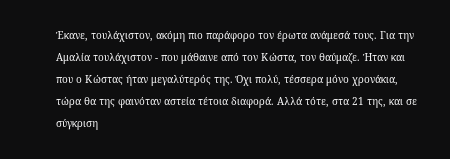Έκανε, τουλάχιστον, ακόμη πιο παράφορο τον έρωτα ανάμεσά τους. Για την Αμαλία τουλάχιστον - που μάθαινε από τον Κώστα, τον θαύμαζε. Ήταν και που ο Κώστας ήταν μεγαλύτερός της. Όχι πολύ, τέσσερα μόνο χρονάκια, τώρα θα της φαινόταν αστεία τέτοια διαφορά. Αλλά τότε, στα 21 της, και σε σύγκριση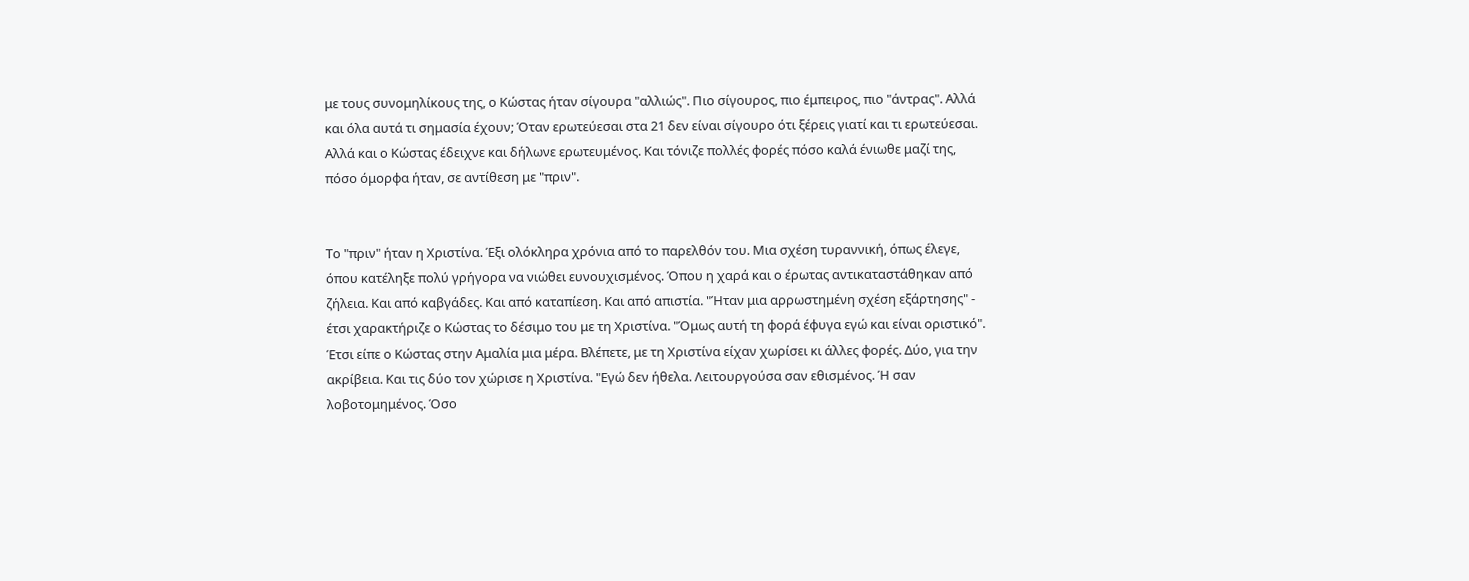με τους συνομηλίκους της, ο Κώστας ήταν σίγουρα "αλλιώς". Πιο σίγουρος, πιο έμπειρος, πιο "άντρας". Αλλά και όλα αυτά τι σημασία έχουν; Όταν ερωτεύεσαι στα 21 δεν είναι σίγουρο ότι ξέρεις γιατί και τι ερωτεύεσαι. Αλλά και ο Κώστας έδειχνε και δήλωνε ερωτευμένος. Και τόνιζε πολλές φορές πόσο καλά ένιωθε μαζί της, πόσο όμορφα ήταν, σε αντίθεση με "πριν".


Το "πριν" ήταν η Χριστίνα. Έξι ολόκληρα χρόνια από το παρελθόν του. Μια σχέση τυραννική, όπως έλεγε, όπου κατέληξε πολύ γρήγορα να νιώθει ευνουχισμένος. Όπου η χαρά και ο έρωτας αντικαταστάθηκαν από ζήλεια. Και από καβγάδες. Και από καταπίεση. Και από απιστία. "Ήταν μια αρρωστημένη σχέση εξάρτησης" - έτσι χαρακτήριζε ο Κώστας το δέσιμο του με τη Χριστίνα. "Όμως αυτή τη φορά έφυγα εγώ και είναι οριστικό". Έτσι είπε ο Κώστας στην Αμαλία μια μέρα. Βλέπετε, με τη Χριστίνα είχαν χωρίσει κι άλλες φορές. Δύο, για την ακρίβεια. Και τις δύο τον χώρισε η Χριστίνα. "Εγώ δεν ήθελα. Λειτουργούσα σαν εθισμένος. Ή σαν λοβοτομημένος. Όσο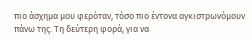πιο άσχημα μου φερόταν, τόσο πιο έντονα αγκιστρωνόμουν πάνω της. Τη δεύτερη φορά, για να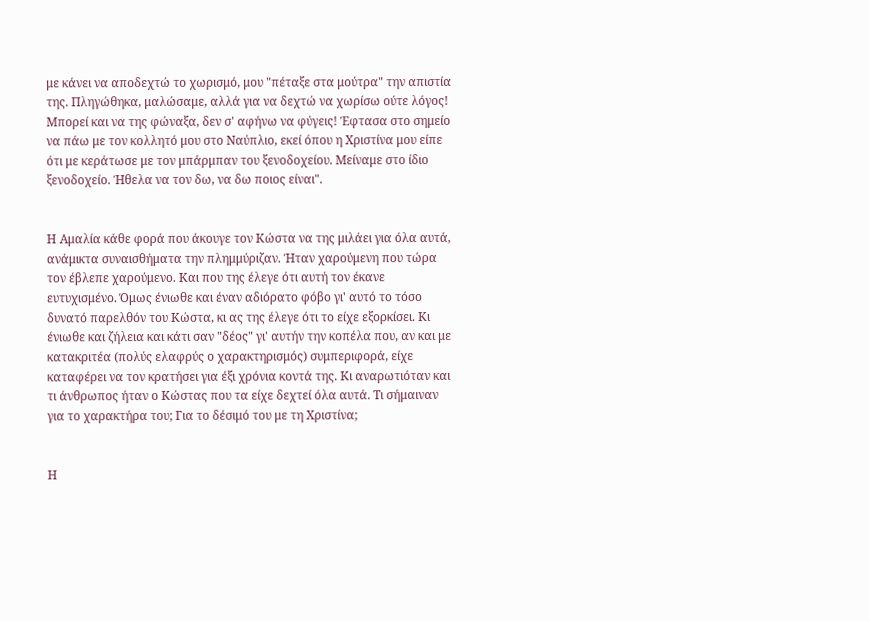με κάνει να αποδεχτώ το χωρισμό, μου "πέταξε στα μούτρα" την απιστία της. Πληγώθηκα, μαλώσαμε, αλλά για να δεχτώ να χωρίσω ούτε λόγος! Μπορεί και να της φώναξα, δεν σ' αφήνω να φύγεις! Έφτασα στο σημείο να πάω με τον κολλητό μου στο Ναύπλιο, εκεί όπου η Χριστίνα μου είπε ότι με κεράτωσε με τον μπάρμπαν του ξενοδοχείου. Μείναμε στο ίδιο ξενοδοχείο. Ήθελα να τον δω, να δω ποιος είναι".


Η Αμαλία κάθε φορά που άκουγε τον Κώστα να της μιλάει για όλα αυτά, ανάμικτα συναισθήματα την πλημμύριζαν. Ήταν χαρούμενη που τώρα τον έβλεπε χαρούμενο. Και που της έλεγε ότι αυτή τον έκανε ευτυχισμένο. Όμως ένιωθε και έναν αδιόρατο φόβο γι' αυτό το τόσο δυνατό παρελθόν του Κώστα, κι ας της έλεγε ότι το είχε εξορκίσει. Κι ένιωθε και ζήλεια και κάτι σαν "δέος" γι' αυτήν την κοπέλα που, αν και με κατακριτέα (πολύς ελαφρύς ο χαρακτηρισμός) συμπεριφορά, είχε καταφέρει να τον κρατήσει για έξι χρόνια κοντά της. Κι αναρωτιόταν και τι άνθρωπος ήταν ο Κώστας που τα είχε δεχτεί όλα αυτά. Τι σήμαιναν για το χαρακτήρα του; Για το δέσιμό του με τη Χριστίνα;


Η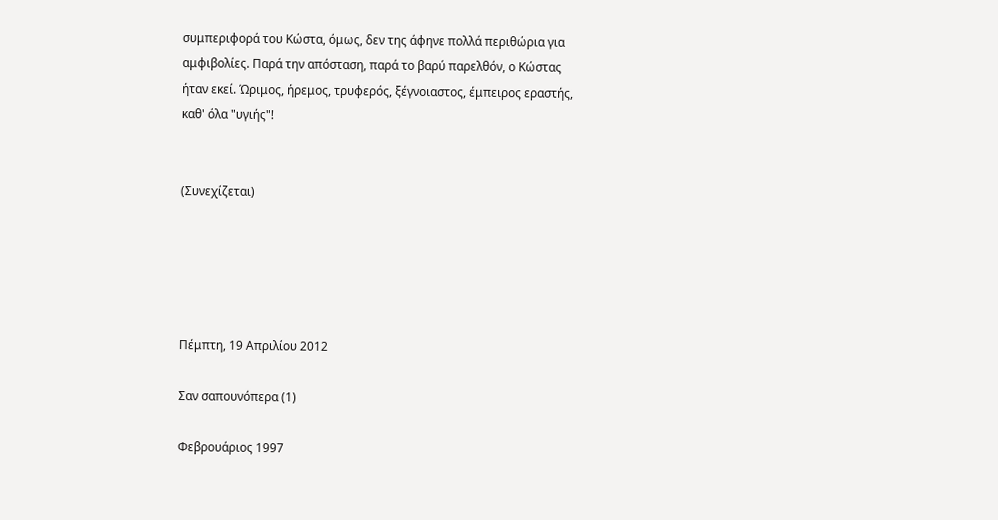συμπεριφορά του Κώστα, όμως, δεν της άφηνε πολλά περιθώρια για αμφιβολίες. Παρά την απόσταση, παρά το βαρύ παρελθόν, ο Κώστας ήταν εκεί. Ώριμος, ήρεμος, τρυφερός, ξέγνοιαστος, έμπειρος εραστής, καθ' όλα "υγιής"!


(Συνεχίζεται)





Πέμπτη, 19 Απριλίου 2012

Σαν σαπουνόπερα (1)

Φεβρουάριος 1997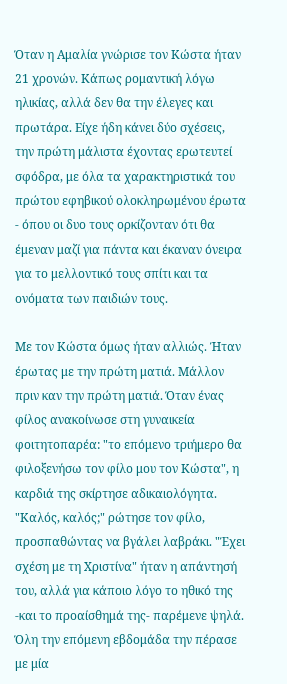Όταν η Αμαλία γνώρισε τον Κώστα ήταν 21 χρονών. Κάπως ρομαντική λόγω ηλικίας, αλλά δεν θα την έλεγες και πρωτάρα. Είχε ήδη κάνει δύο σχέσεις, την πρώτη μάλιστα έχοντας ερωτευτεί σφόδρα, με όλα τα χαρακτηριστικά του πρώτου εφηβικού ολοκληρωμένου έρωτα - όπου οι δυο τους ορκίζονταν ότι θα έμεναν μαζί για πάντα και έκαναν όνειρα για το μελλοντικό τους σπίτι και τα ονόματα των παιδιών τους.

Με τον Κώστα όμως ήταν αλλιώς. Ήταν έρωτας με την πρώτη ματιά. Μάλλον πριν καν την πρώτη ματιά. Όταν ένας φίλος ανακοίνωσε στη γυναικεία φοιτητοπαρέα: "το επόμενο τριήμερο θα φιλοξενήσω τον φίλο μου τον Κώστα", η καρδιά της σκίρτησε αδικαιολόγητα. "Καλός, καλός;" ρώτησε τον φίλο, προσπαθώντας να βγάλει λαβράκι. "Έχει σχέση με τη Χριστίνα" ήταν η απάντησή του, αλλά για κάποιο λόγο το ηθικό της -και το προαίσθημά της- παρέμενε ψηλά. Όλη την επόμενη εβδομάδα την πέρασε με μία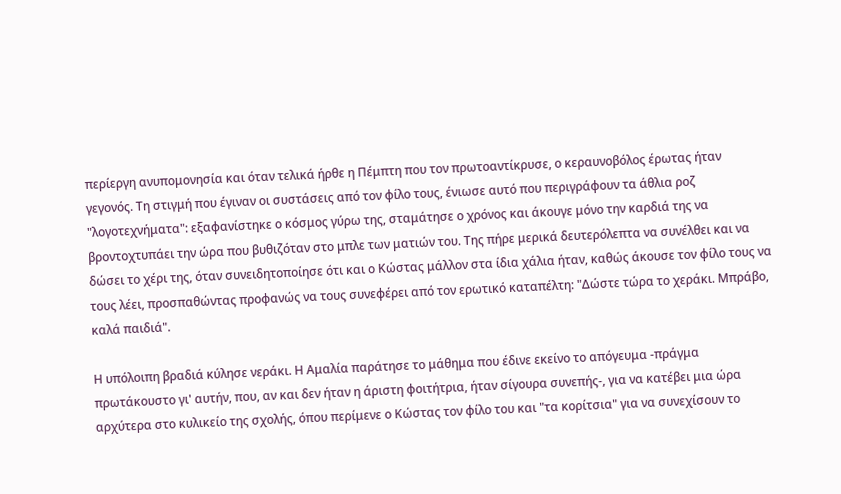περίεργη ανυπομονησία και όταν τελικά ήρθε η Πέμπτη που τον πρωτοαντίκρυσε, ο κεραυνοβόλος έρωτας ήταν γεγονός. Τη στιγμή που έγιναν οι συστάσεις από τον φίλο τους, ένιωσε αυτό που περιγράφουν τα άθλια ροζ "λογοτεχνήματα": εξαφανίστηκε ο κόσμος γύρω της, σταμάτησε ο χρόνος και άκουγε μόνο την καρδιά της να βροντοχτυπάει την ώρα που βυθιζόταν στο μπλε των ματιών του. Της πήρε μερικά δευτερόλεπτα να συνέλθει και να δώσει το χέρι της, όταν συνειδητοποίησε ότι και ο Κώστας μάλλον στα ίδια χάλια ήταν, καθώς άκουσε τον φίλο τους να τους λέει, προσπαθώντας προφανώς να τους συνεφέρει από τον ερωτικό καταπέλτη: "Δώστε τώρα το χεράκι. Μπράβο, καλά παιδιά".

Η υπόλοιπη βραδιά κύλησε νεράκι. Η Αμαλία παράτησε το μάθημα που έδινε εκείνο το απόγευμα -πράγμα πρωτάκουστο γι' αυτήν, που, αν και δεν ήταν η άριστη φοιτήτρια, ήταν σίγουρα συνεπής-, για να κατέβει μια ώρα αρχύτερα στο κυλικείο της σχολής, όπου περίμενε ο Κώστας τον φίλο του και "τα κορίτσια" για να συνεχίσουν το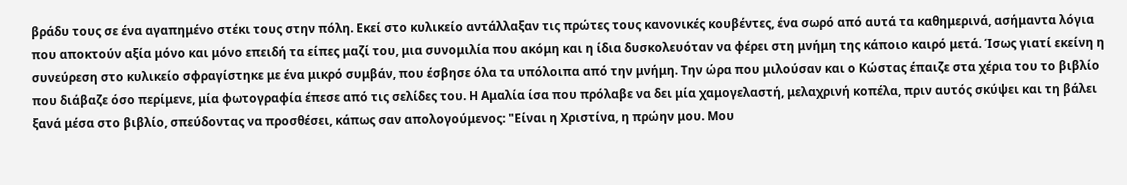βράδυ τους σε ένα αγαπημένο στέκι τους στην πόλη. Εκεί στο κυλικείο αντάλλαξαν τις πρώτες τους κανονικές κουβέντες, ένα σωρό από αυτά τα καθημερινά, ασήμαντα λόγια που αποκτούν αξία μόνο και μόνο επειδή τα είπες μαζί του, μια συνομιλία που ακόμη και η ίδια δυσκολευόταν να φέρει στη μνήμη της κάποιο καιρό μετά. Ίσως γιατί εκείνη η συνεύρεση στο κυλικείο σφραγίστηκε με ένα μικρό συμβάν, που έσβησε όλα τα υπόλοιπα από την μνήμη. Την ώρα που μιλούσαν και ο Κώστας έπαιζε στα χέρια του το βιβλίο που διάβαζε όσο περίμενε, μία φωτογραφία έπεσε από τις σελίδες του. Η Αμαλία ίσα που πρόλαβε να δει μία χαμογελαστή, μελαχρινή κοπέλα, πριν αυτός σκύψει και τη βάλει ξανά μέσα στο βιβλίο, σπεύδοντας να προσθέσει, κάπως σαν απολογούμενος: "Είναι η Χριστίνα, η πρώην μου. Μου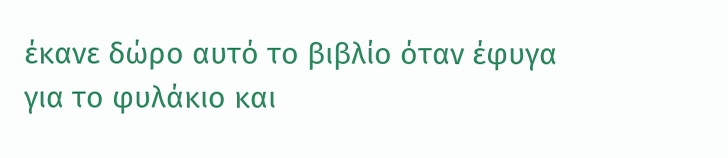έκανε δώρο αυτό το βιβλίο όταν έφυγα για το φυλάκιο και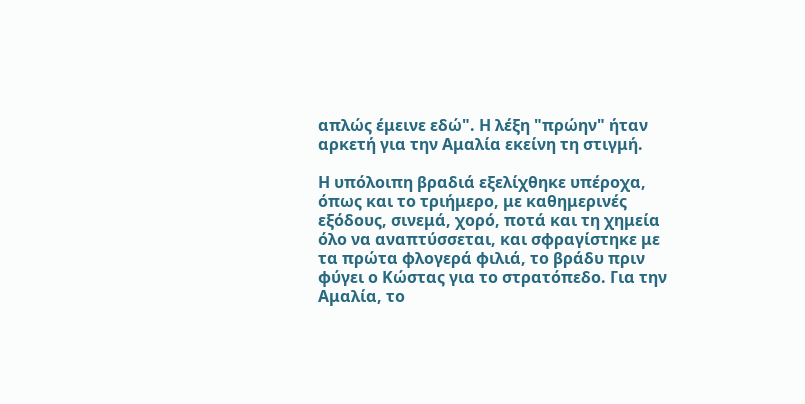απλώς έμεινε εδώ". Η λέξη "πρώην" ήταν αρκετή για την Αμαλία εκείνη τη στιγμή.

Η υπόλοιπη βραδιά εξελίχθηκε υπέροχα, όπως και το τριήμερο, με καθημερινές εξόδους, σινεμά, χορό, ποτά και τη χημεία όλο να αναπτύσσεται, και σφραγίστηκε με τα πρώτα φλογερά φιλιά, το βράδυ πριν φύγει ο Κώστας για το στρατόπεδο. Για την Αμαλία, το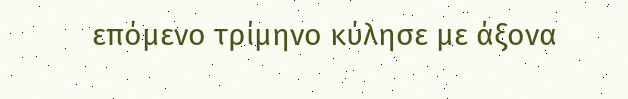επόμενο τρίμηνο κύλησε με άξονα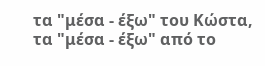τα "μέσα - έξω" του Κώστα, τα "μέσα - έξω" από το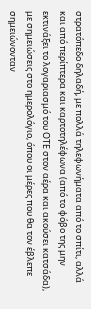στρατόπεδο δηλαδή, με πολλά τηλεφωνήματα από το σπίτι, αλλά και από περίπτερα και καρτοτηλέφωνα (από το φόβο της μην εκτινάξει το λογαριασμό του ΟΤΕ στον αέρα και ακούσει κατσάδα), με σημειώσεις στο ημερολόγιο, όπου οι μέρες που θα τον έβλεπε σημειώνονταν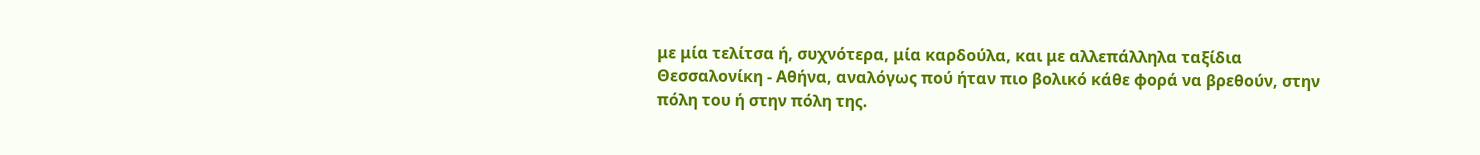με μία τελίτσα ή, συχνότερα, μία καρδούλα, και με αλλεπάλληλα ταξίδια Θεσσαλονίκη - Αθήνα, αναλόγως πού ήταν πιο βολικό κάθε φορά να βρεθούν, στην πόλη του ή στην πόλη της.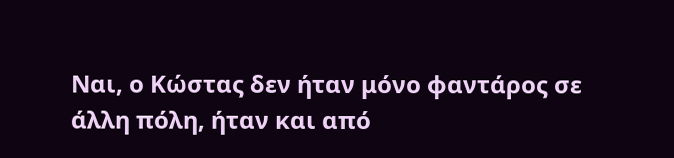Ναι, ο Κώστας δεν ήταν μόνο φαντάρος σε άλλη πόλη, ήταν και από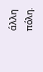άλλη πόλη.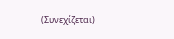(Συνεχίζεται)